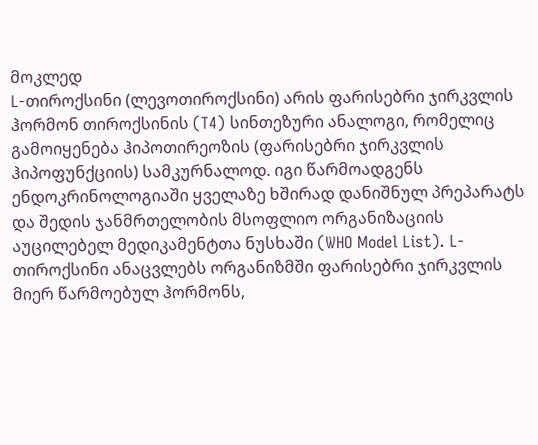მოკლედ
L-თიროქსინი (ლევოთიროქსინი) არის ფარისებრი ჯირკვლის ჰორმონ თიროქსინის (T4) სინთეზური ანალოგი, რომელიც გამოიყენება ჰიპოთირეოზის (ფარისებრი ჯირკვლის ჰიპოფუნქციის) სამკურნალოდ. იგი წარმოადგენს ენდოკრინოლოგიაში ყველაზე ხშირად დანიშნულ პრეპარატს და შედის ჯანმრთელობის მსოფლიო ორგანიზაციის აუცილებელ მედიკამენტთა ნუსხაში (WHO Model List). L-თიროქსინი ანაცვლებს ორგანიზმში ფარისებრი ჯირკვლის მიერ წარმოებულ ჰორმონს,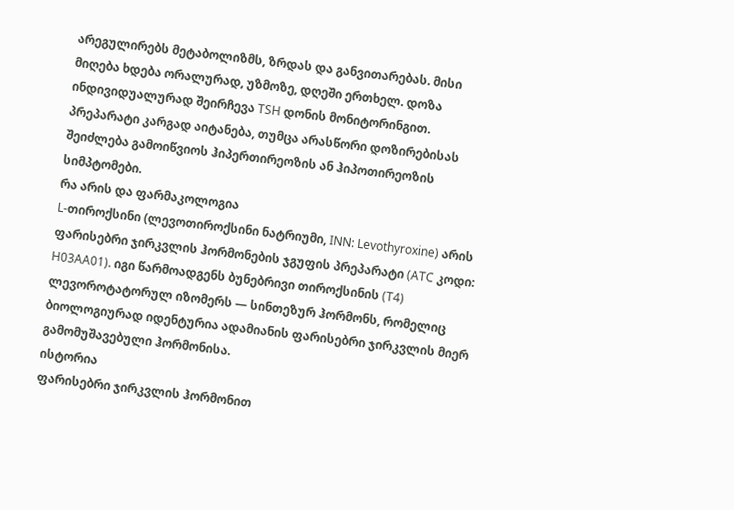არეგულირებს მეტაბოლიზმს, ზრდას და განვითარებას. მისი მიღება ხდება ორალურად, უზმოზე, დღეში ერთხელ. დოზა ინდივიდუალურად შეირჩევა TSH დონის მონიტორინგით. პრეპარატი კარგად აიტანება, თუმცა არასწორი დოზირებისას შეიძლება გამოიწვიოს ჰიპერთირეოზის ან ჰიპოთირეოზის სიმპტომები.
რა არის და ფარმაკოლოგია
L-თიროქსინი (ლევოთიროქსინი ნატრიუმი, INN: Levothyroxine) არის ფარისებრი ჯირკვლის ჰორმონების ჯგუფის პრეპარატი (ATC კოდი: H03AA01). იგი წარმოადგენს ბუნებრივი თიროქსინის (T4) ლევოროტატორულ იზომერს — სინთეზურ ჰორმონს, რომელიც ბიოლოგიურად იდენტურია ადამიანის ფარისებრი ჯირკვლის მიერ გამომუშავებული ჰორმონისა.
ისტორია
ფარისებრი ჯირკვლის ჰორმონით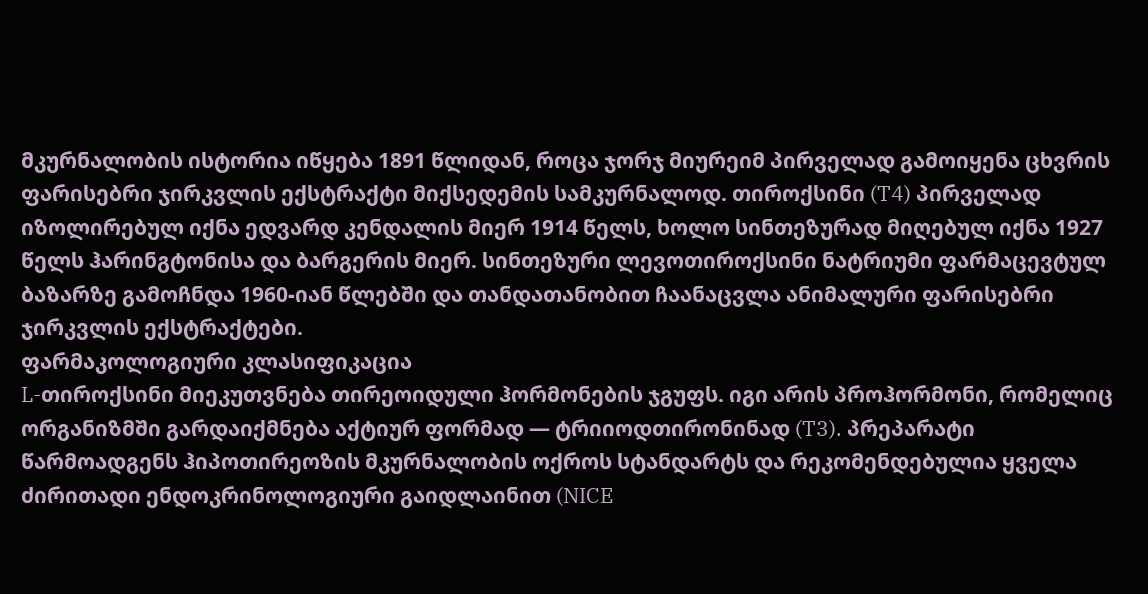მკურნალობის ისტორია იწყება 1891 წლიდან, როცა ჯორჯ მიურეიმ პირველად გამოიყენა ცხვრის ფარისებრი ჯირკვლის ექსტრაქტი მიქსედემის სამკურნალოდ. თიროქსინი (T4) პირველად იზოლირებულ იქნა ედვარდ კენდალის მიერ 1914 წელს, ხოლო სინთეზურად მიღებულ იქნა 1927 წელს ჰარინგტონისა და ბარგერის მიერ. სინთეზური ლევოთიროქსინი ნატრიუმი ფარმაცევტულ ბაზარზე გამოჩნდა 1960-იან წლებში და თანდათანობით ჩაანაცვლა ანიმალური ფარისებრი ჯირკვლის ექსტრაქტები.
ფარმაკოლოგიური კლასიფიკაცია
L-თიროქსინი მიეკუთვნება თირეოიდული ჰორმონების ჯგუფს. იგი არის პროჰორმონი, რომელიც ორგანიზმში გარდაიქმნება აქტიურ ფორმად — ტრიიოდთირონინად (T3). პრეპარატი წარმოადგენს ჰიპოთირეოზის მკურნალობის ოქროს სტანდარტს და რეკომენდებულია ყველა ძირითადი ენდოკრინოლოგიური გაიდლაინით (NICE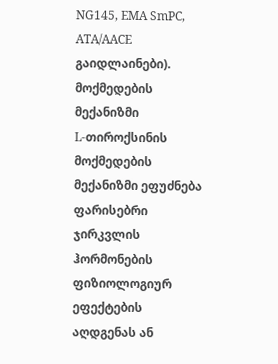NG145, EMA SmPC, ATA/AACE გაიდლაინები).
მოქმედების მექანიზმი
L-თიროქსინის მოქმედების მექანიზმი ეფუძნება ფარისებრი ჯირკვლის ჰორმონების ფიზიოლოგიურ ეფექტების აღდგენას ან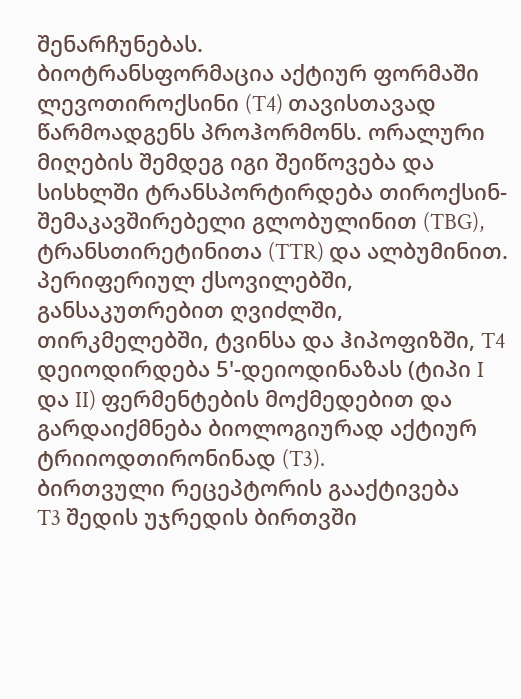შენარჩუნებას.
ბიოტრანსფორმაცია აქტიურ ფორმაში
ლევოთიროქსინი (T4) თავისთავად წარმოადგენს პროჰორმონს. ორალური მიღების შემდეგ იგი შეიწოვება და სისხლში ტრანსპორტირდება თიროქსინ-შემაკავშირებელი გლობულინით (TBG), ტრანსთირეტინითა (TTR) და ალბუმინით. პერიფერიულ ქსოვილებში, განსაკუთრებით ღვიძლში, თირკმელებში, ტვინსა და ჰიპოფიზში, T4 დეიოდირდება 5'-დეიოდინაზას (ტიპი I და II) ფერმენტების მოქმედებით და გარდაიქმნება ბიოლოგიურად აქტიურ ტრიიოდთირონინად (T3).
ბირთვული რეცეპტორის გააქტივება
T3 შედის უჯრედის ბირთვში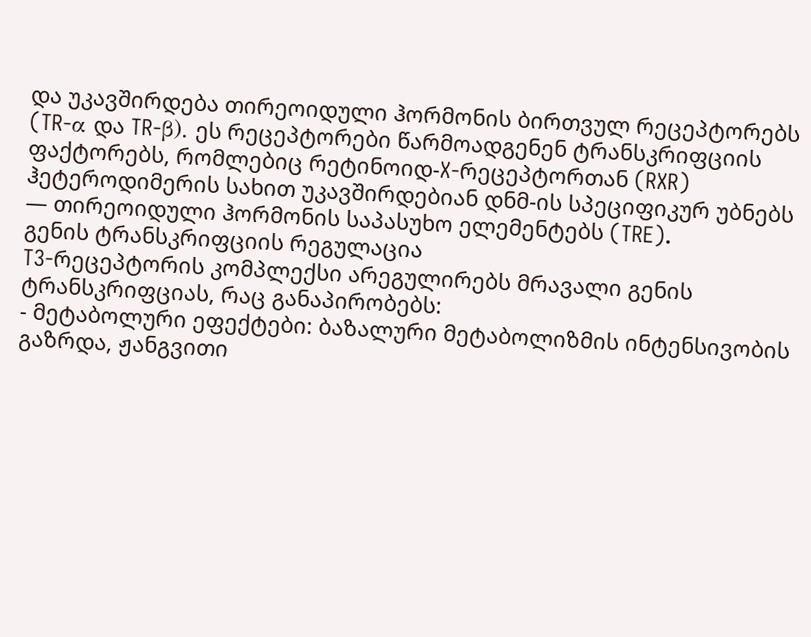და უკავშირდება თირეოიდული ჰორმონის ბირთვულ რეცეპტორებს (TR-α და TR-β). ეს რეცეპტორები წარმოადგენენ ტრანსკრიფციის ფაქტორებს, რომლებიც რეტინოიდ-X-რეცეპტორთან (RXR) ჰეტეროდიმერის სახით უკავშირდებიან დნმ-ის სპეციფიკურ უბნებს — თირეოიდული ჰორმონის საპასუხო ელემენტებს (TRE).
გენის ტრანსკრიფციის რეგულაცია
T3-რეცეპტორის კომპლექსი არეგულირებს მრავალი გენის ტრანსკრიფციას, რაც განაპირობებს:
- მეტაბოლური ეფექტები: ბაზალური მეტაბოლიზმის ინტენსივობის გაზრდა, ჟანგვითი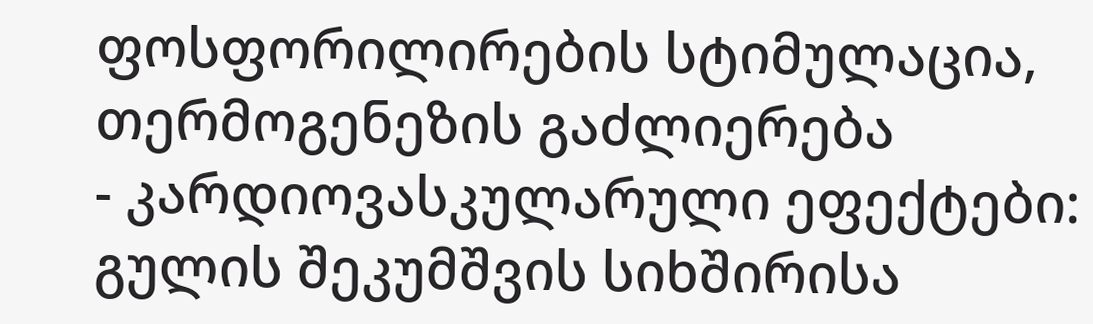ფოსფორილირების სტიმულაცია, თერმოგენეზის გაძლიერება
- კარდიოვასკულარული ეფექტები: გულის შეკუმშვის სიხშირისა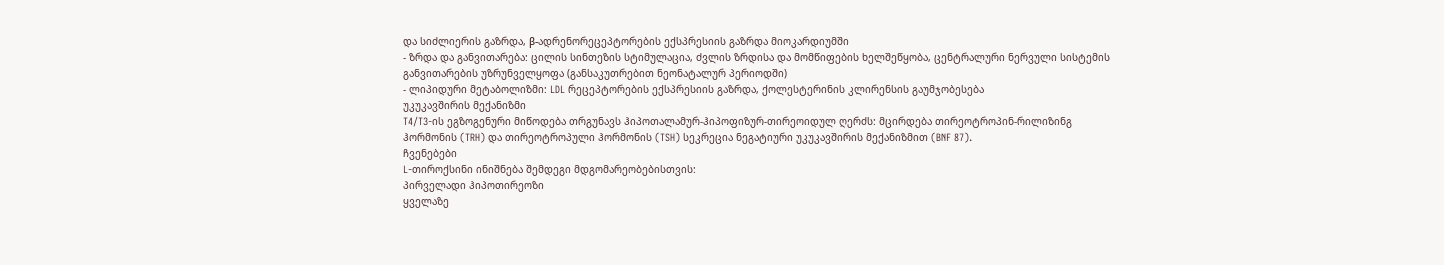და სიძლიერის გაზრდა, β-ადრენორეცეპტორების ექსპრესიის გაზრდა მიოკარდიუმში
- ზრდა და განვითარება: ცილის სინთეზის სტიმულაცია, ძვლის ზრდისა და მომწიფების ხელშეწყობა, ცენტრალური ნერვული სისტემის განვითარების უზრუნველყოფა (განსაკუთრებით ნეონატალურ პერიოდში)
- ლიპიდური მეტაბოლიზმი: LDL რეცეპტორების ექსპრესიის გაზრდა, ქოლესტერინის კლირენსის გაუმჯობესება
უკუკავშირის მექანიზმი
T4/T3-ის ეგზოგენური მიწოდება თრგუნავს ჰიპოთალამურ-ჰიპოფიზურ-თირეოიდულ ღერძს: მცირდება თირეოტროპინ-რილიზინგ ჰორმონის (TRH) და თირეოტროპული ჰორმონის (TSH) სეკრეცია ნეგატიური უკუკავშირის მექანიზმით (BNF 87).
ჩვენებები
L-თიროქსინი ინიშნება შემდეგი მდგომარეობებისთვის:
პირველადი ჰიპოთირეოზი
ყველაზე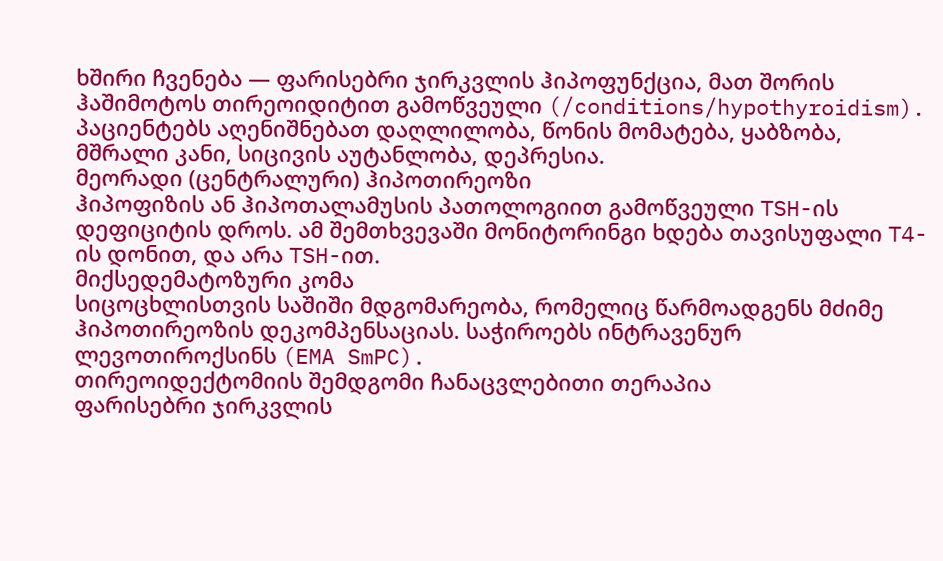ხშირი ჩვენება — ფარისებრი ჯირკვლის ჰიპოფუნქცია, მათ შორის ჰაშიმოტოს თირეოიდიტით გამოწვეული (/conditions/hypothyroidism). პაციენტებს აღენიშნებათ დაღლილობა, წონის მომატება, ყაბზობა, მშრალი კანი, სიცივის აუტანლობა, დეპრესია.
მეორადი (ცენტრალური) ჰიპოთირეოზი
ჰიპოფიზის ან ჰიპოთალამუსის პათოლოგიით გამოწვეული TSH-ის დეფიციტის დროს. ამ შემთხვევაში მონიტორინგი ხდება თავისუფალი T4-ის დონით, და არა TSH-ით.
მიქსედემატოზური კომა
სიცოცხლისთვის საშიში მდგომარეობა, რომელიც წარმოადგენს მძიმე ჰიპოთირეოზის დეკომპენსაციას. საჭიროებს ინტრავენურ ლევოთიროქსინს (EMA SmPC).
თირეოიდექტომიის შემდგომი ჩანაცვლებითი თერაპია
ფარისებრი ჯირკვლის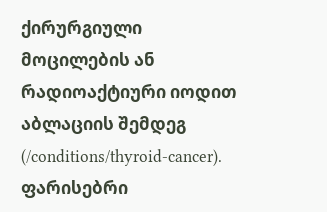ქირურგიული მოცილების ან რადიოაქტიური იოდით აბლაციის შემდეგ (/conditions/thyroid-cancer).
ფარისებრი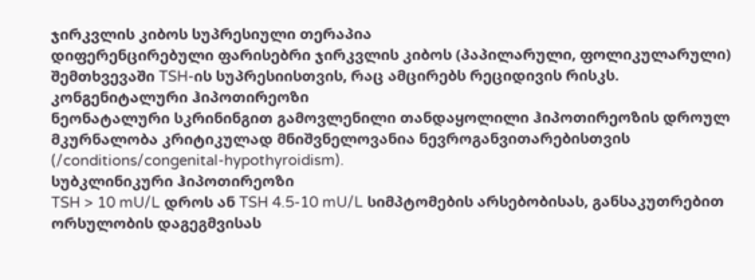ჯირკვლის კიბოს სუპრესიული თერაპია
დიფერენცირებული ფარისებრი ჯირკვლის კიბოს (პაპილარული, ფოლიკულარული) შემთხვევაში TSH-ის სუპრესიისთვის, რაც ამცირებს რეციდივის რისკს.
კონგენიტალური ჰიპოთირეოზი
ნეონატალური სკრინინგით გამოვლენილი თანდაყოლილი ჰიპოთირეოზის დროულ მკურნალობა კრიტიკულად მნიშვნელოვანია ნევროგანვითარებისთვის (/conditions/congenital-hypothyroidism).
სუბკლინიკური ჰიპოთირეოზი
TSH > 10 mU/L დროს ან TSH 4.5-10 mU/L სიმპტომების არსებობისას, განსაკუთრებით ორსულობის დაგეგმვისას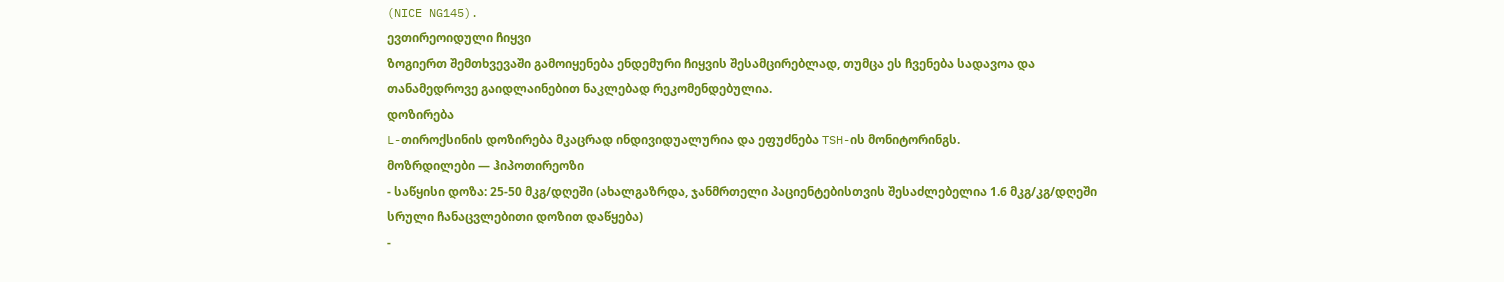(NICE NG145).
ევთირეოიდული ჩიყვი
ზოგიერთ შემთხვევაში გამოიყენება ენდემური ჩიყვის შესამცირებლად, თუმცა ეს ჩვენება სადავოა და თანამედროვე გაიდლაინებით ნაკლებად რეკომენდებულია.
დოზირება
L-თიროქსინის დოზირება მკაცრად ინდივიდუალურია და ეფუძნება TSH-ის მონიტორინგს.
მოზრდილები — ჰიპოთირეოზი
- საწყისი დოზა: 25-50 მკგ/დღეში (ახალგაზრდა, ჯანმრთელი პაციენტებისთვის შესაძლებელია 1.6 მკგ/კგ/დღეში სრული ჩანაცვლებითი დოზით დაწყება)
-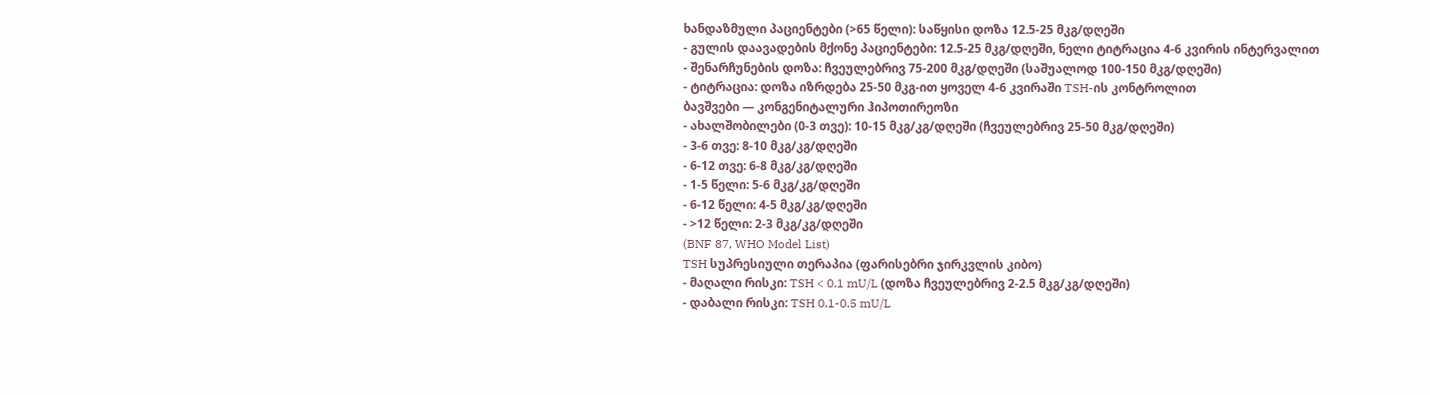ხანდაზმული პაციენტები (>65 წელი): საწყისი დოზა 12.5-25 მკგ/დღეში
- გულის დაავადების მქონე პაციენტები: 12.5-25 მკგ/დღეში, ნელი ტიტრაცია 4-6 კვირის ინტერვალით
- შენარჩუნების დოზა: ჩვეულებრივ 75-200 მკგ/დღეში (საშუალოდ 100-150 მკგ/დღეში)
- ტიტრაცია: დოზა იზრდება 25-50 მკგ-ით ყოველ 4-6 კვირაში TSH-ის კონტროლით
ბავშვები — კონგენიტალური ჰიპოთირეოზი
- ახალშობილები (0-3 თვე): 10-15 მკგ/კგ/დღეში (ჩვეულებრივ 25-50 მკგ/დღეში)
- 3-6 თვე: 8-10 მკგ/კგ/დღეში
- 6-12 თვე: 6-8 მკგ/კგ/დღეში
- 1-5 წელი: 5-6 მკგ/კგ/დღეში
- 6-12 წელი: 4-5 მკგ/კგ/დღეში
- >12 წელი: 2-3 მკგ/კგ/დღეში
(BNF 87, WHO Model List)
TSH სუპრესიული თერაპია (ფარისებრი ჯირკვლის კიბო)
- მაღალი რისკი: TSH < 0.1 mU/L (დოზა ჩვეულებრივ 2-2.5 მკგ/კგ/დღეში)
- დაბალი რისკი: TSH 0.1-0.5 mU/L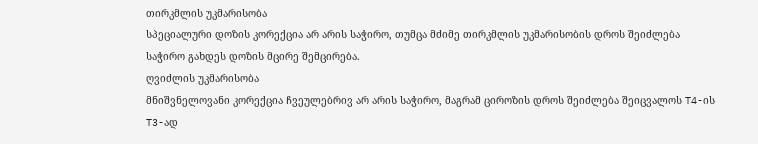თირკმლის უკმარისობა
სპეციალური დოზის კორექცია არ არის საჭირო, თუმცა მძიმე თირკმლის უკმარისობის დროს შეიძლება საჭირო გახდეს დოზის მცირე შემცირება.
ღვიძლის უკმარისობა
მნიშვნელოვანი კორექცია ჩვეულებრივ არ არის საჭირო, მაგრამ ციროზის დროს შეიძლება შეიცვალოს T4-ის T3-ად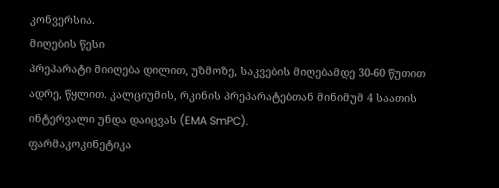კონვერსია.
მიღების წესი
პრეპარატი მიიღება დილით, უზმოზე, საკვების მიღებამდე 30-60 წუთით ადრე, წყლით. კალციუმის, რკინის პრეპარატებთან მინიმუმ 4 საათის ინტერვალი უნდა დაიცვას (EMA SmPC).
ფარმაკოკინეტიკა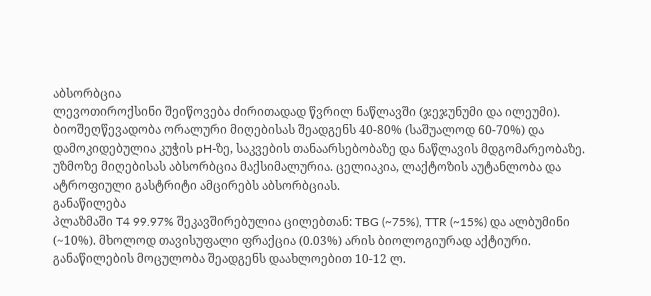აბსორბცია
ლევოთიროქსინი შეიწოვება ძირითადად წვრილ ნაწლავში (ჯეჯუნუმი და ილეუმი). ბიოშეღწევადობა ორალური მიღებისას შეადგენს 40-80% (საშუალოდ 60-70%) და დამოკიდებულია კუჭის pH-ზე, საკვების თანაარსებობაზე და ნაწლავის მდგომარეობაზე. უზმოზე მიღებისას აბსორბცია მაქსიმალურია. ცელიაკია, ლაქტოზის აუტანლობა და ატროფიული გასტრიტი ამცირებს აბსორბციას.
განაწილება
პლაზმაში T4 99.97% შეკავშირებულია ცილებთან: TBG (~75%), TTR (~15%) და ალბუმინი (~10%). მხოლოდ თავისუფალი ფრაქცია (0.03%) არის ბიოლოგიურად აქტიური. განაწილების მოცულობა შეადგენს დაახლოებით 10-12 ლ.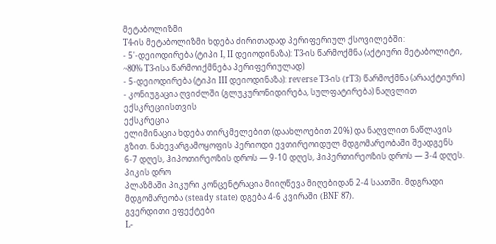მეტაბოლიზმი
T4-ის მეტაბოლიზმი ხდება ძირითადად პერიფერიულ ქსოვილებში:
- 5'-დეიოდირება (ტიპი I, II დეიოდინაზა): T3-ის წარმოქმნა (აქტიური მეტაბოლიტი, ~80% T3-ისა წარმოიქმნება პერიფერიულად)
- 5-დეიოდირება (ტიპი III დეიოდინაზა): reverse T3-ის (rT3) წარმოქმნა (არააქტიური)
- კონიუგაცია ღვიძლში (გლუკურონიდირება, სულფატირება) ნაღვლით ექსკრეციისთვის
ექსკრეცია
ელიმინაცია ხდება თირკმელებით (დაახლოებით 20%) და ნაღვლით ნაწლავის გზით. ნახევარგამოყოფის პერიოდი ევთირეოიდულ მდგომარეობაში შეადგენს 6-7 დღეს, ჰიპოთირეოზის დროს — 9-10 დღეს, ჰიპერთირეოზის დროს — 3-4 დღეს.
პიკის დრო
პლაზმაში პიკური კონცენტრაცია მიიღწევა მიღებიდან 2-4 საათში. მდგრადი მდგომარეობა (steady state) დგება 4-6 კვირაში (BNF 87).
გვერდითი ეფექტები
L-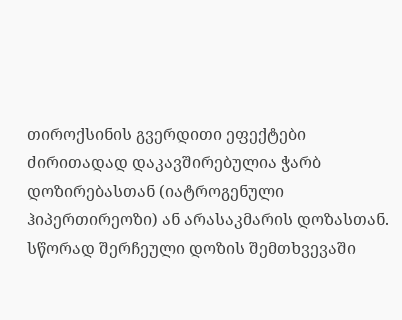თიროქსინის გვერდითი ეფექტები ძირითადად დაკავშირებულია ჭარბ დოზირებასთან (იატროგენული ჰიპერთირეოზი) ან არასაკმარის დოზასთან. სწორად შერჩეული დოზის შემთხვევაში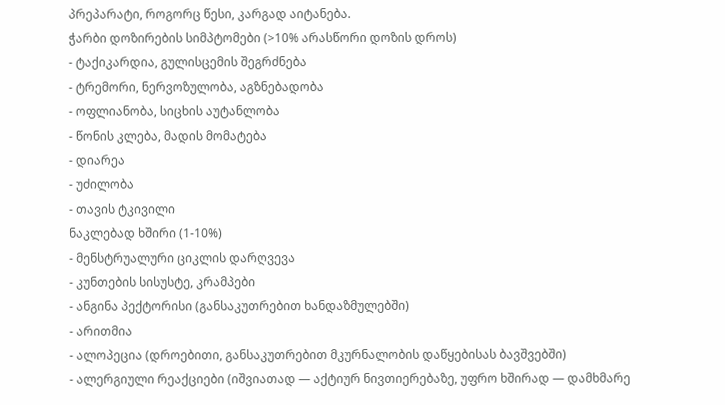პრეპარატი, როგორც წესი, კარგად აიტანება.
ჭარბი დოზირების სიმპტომები (>10% არასწორი დოზის დროს)
- ტაქიკარდია, გულისცემის შეგრძნება
- ტრემორი, ნერვოზულობა, აგზნებადობა
- ოფლიანობა, სიცხის აუტანლობა
- წონის კლება, მადის მომატება
- დიარეა
- უძილობა
- თავის ტკივილი
ნაკლებად ხშირი (1-10%)
- მენსტრუალური ციკლის დარღვევა
- კუნთების სისუსტე, კრამპები
- ანგინა პექტორისი (განსაკუთრებით ხანდაზმულებში)
- არითმია
- ალოპეცია (დროებითი, განსაკუთრებით მკურნალობის დაწყებისას ბავშვებში)
- ალერგიული რეაქციები (იშვიათად — აქტიურ ნივთიერებაზე, უფრო ხშირად — დამხმარე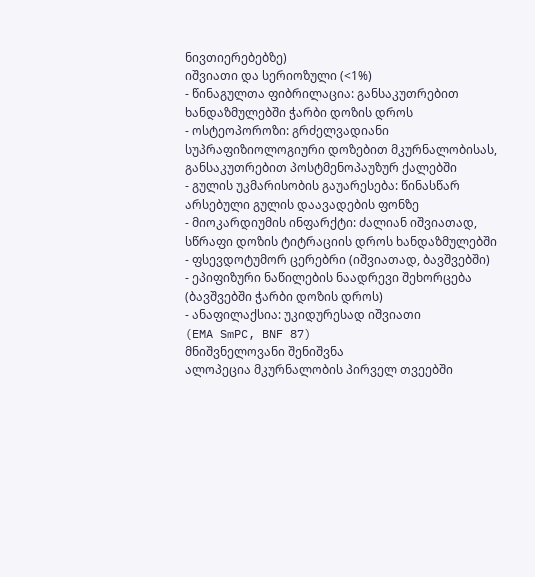ნივთიერებებზე)
იშვიათი და სერიოზული (<1%)
- წინაგულთა ფიბრილაცია: განსაკუთრებით ხანდაზმულებში ჭარბი დოზის დროს
- ოსტეოპოროზი: გრძელვადიანი სუპრაფიზიოლოგიური დოზებით მკურნალობისას, განსაკუთრებით პოსტმენოპაუზურ ქალებში
- გულის უკმარისობის გაუარესება: წინასწარ არსებული გულის დაავადების ფონზე
- მიოკარდიუმის ინფარქტი: ძალიან იშვიათად, სწრაფი დოზის ტიტრაციის დროს ხანდაზმულებში
- ფსევდოტუმორ ცერებრი (იშვიათად, ბავშვებში)
- ეპიფიზური ნაწილების ნაადრევი შეხორცება (ბავშვებში ჭარბი დოზის დროს)
- ანაფილაქსია: უკიდურესად იშვიათი
(EMA SmPC, BNF 87)
მნიშვნელოვანი შენიშვნა
ალოპეცია მკურნალობის პირველ თვეებში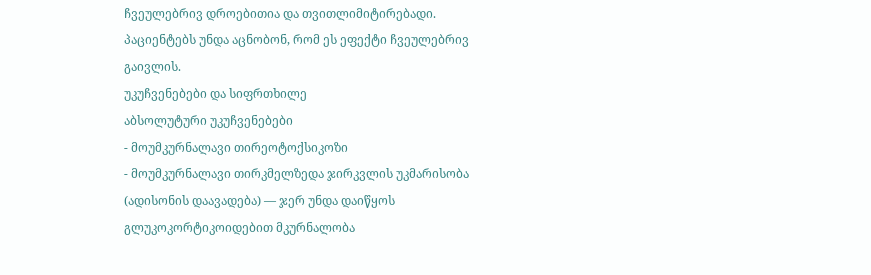ჩვეულებრივ დროებითია და თვითლიმიტირებადი. პაციენტებს უნდა აცნობონ, რომ ეს ეფექტი ჩვეულებრივ გაივლის.
უკუჩვენებები და სიფრთხილე
აბსოლუტური უკუჩვენებები
- მოუმკურნალავი თირეოტოქსიკოზი
- მოუმკურნალავი თირკმელზედა ჯირკვლის უკმარისობა (ადისონის დაავადება) — ჯერ უნდა დაიწყოს გლუკოკორტიკოიდებით მკურნალობა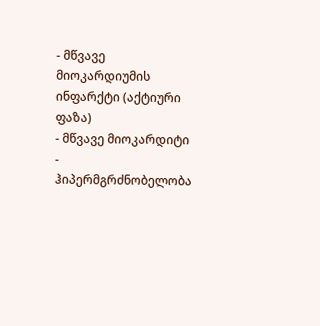- მწვავე მიოკარდიუმის ინფარქტი (აქტიური ფაზა)
- მწვავე მიოკარდიტი
- ჰიპერმგრძნობელობა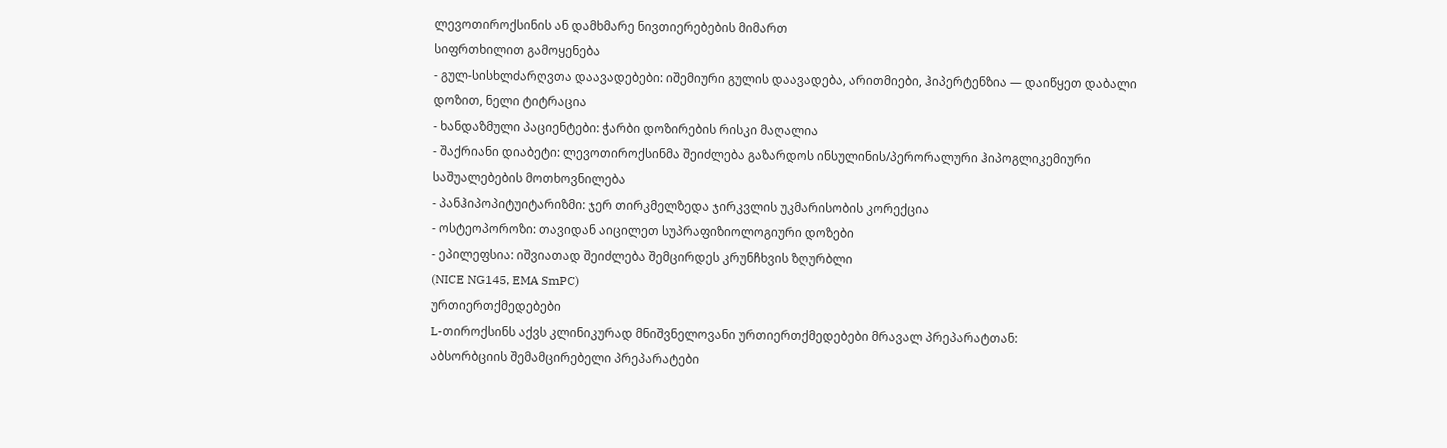ლევოთიროქსინის ან დამხმარე ნივთიერებების მიმართ
სიფრთხილით გამოყენება
- გულ-სისხლძარღვთა დაავადებები: იშემიური გულის დაავადება, არითმიები, ჰიპერტენზია — დაიწყეთ დაბალი დოზით, ნელი ტიტრაცია
- ხანდაზმული პაციენტები: ჭარბი დოზირების რისკი მაღალია
- შაქრიანი დიაბეტი: ლევოთიროქსინმა შეიძლება გაზარდოს ინსულინის/პერორალური ჰიპოგლიკემიური საშუალებების მოთხოვნილება
- პანჰიპოპიტუიტარიზმი: ჯერ თირკმელზედა ჯირკვლის უკმარისობის კორექცია
- ოსტეოპოროზი: თავიდან აიცილეთ სუპრაფიზიოლოგიური დოზები
- ეპილეფსია: იშვიათად შეიძლება შემცირდეს კრუნჩხვის ზღურბლი
(NICE NG145, EMA SmPC)
ურთიერთქმედებები
L-თიროქსინს აქვს კლინიკურად მნიშვნელოვანი ურთიერთქმედებები მრავალ პრეპარატთან:
აბსორბციის შემამცირებელი პრეპარატები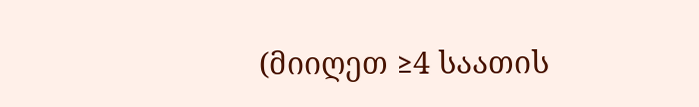(მიიღეთ ≥4 საათის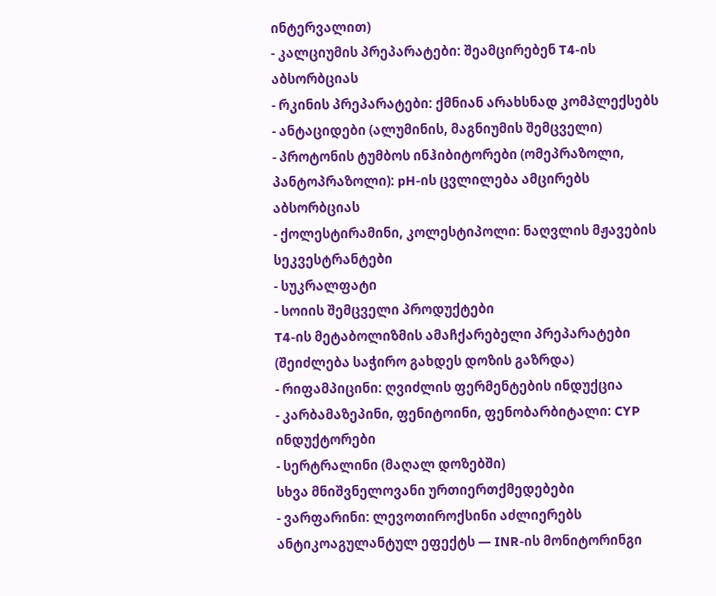ინტერვალით)
- კალციუმის პრეპარატები: შეამცირებენ T4-ის აბსორბციას
- რკინის პრეპარატები: ქმნიან არახსნად კომპლექსებს
- ანტაციდები (ალუმინის, მაგნიუმის შემცველი)
- პროტონის ტუმბოს ინჰიბიტორები (ომეპრაზოლი, პანტოპრაზოლი): pH-ის ცვლილება ამცირებს აბსორბციას
- ქოლესტირამინი, კოლესტიპოლი: ნაღვლის მჟავების სეკვესტრანტები
- სუკრალფატი
- სოიის შემცველი პროდუქტები
T4-ის მეტაბოლიზმის ამაჩქარებელი პრეპარატები (შეიძლება საჭირო გახდეს დოზის გაზრდა)
- რიფამპიცინი: ღვიძლის ფერმენტების ინდუქცია
- კარბამაზეპინი, ფენიტოინი, ფენობარბიტალი: CYP ინდუქტორები
- სერტრალინი (მაღალ დოზებში)
სხვა მნიშვნელოვანი ურთიერთქმედებები
- ვარფარინი: ლევოთიროქსინი აძლიერებს ანტიკოაგულანტულ ეფექტს — INR-ის მონიტორინგი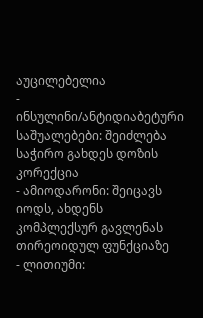აუცილებელია
- ინსულინი/ანტიდიაბეტური საშუალებები: შეიძლება საჭირო გახდეს დოზის კორექცია
- ამიოდარონი: შეიცავს იოდს, ახდენს კომპლექსურ გავლენას თირეოიდულ ფუნქციაზე
- ლითიუმი: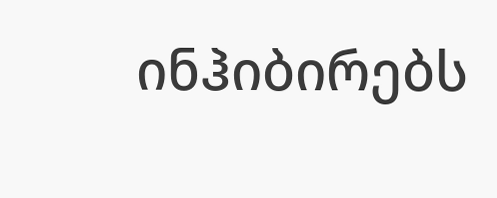ინჰიბირებს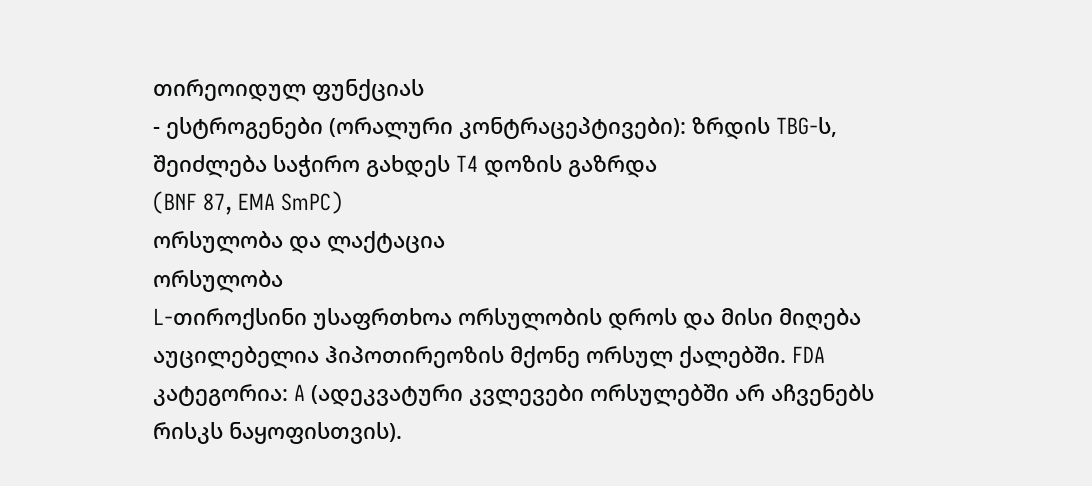თირეოიდულ ფუნქციას
- ესტროგენები (ორალური კონტრაცეპტივები): ზრდის TBG-ს, შეიძლება საჭირო გახდეს T4 დოზის გაზრდა
(BNF 87, EMA SmPC)
ორსულობა და ლაქტაცია
ორსულობა
L-თიროქსინი უსაფრთხოა ორსულობის დროს და მისი მიღება აუცილებელია ჰიპოთირეოზის მქონე ორსულ ქალებში. FDA კატეგორია: A (ადეკვატური კვლევები ორსულებში არ აჩვენებს რისკს ნაყოფისთვის).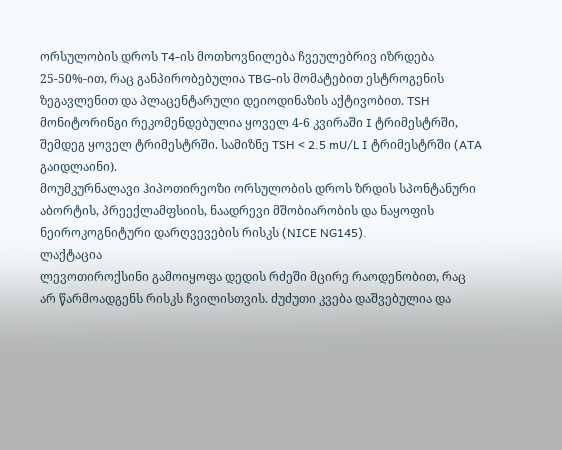ორსულობის დროს T4-ის მოთხოვნილება ჩვეულებრივ იზრდება 25-50%-ით, რაც განპირობებულია TBG-ის მომატებით ესტროგენის ზეგავლენით და პლაცენტარული დეიოდინაზის აქტივობით. TSH მონიტორინგი რეკომენდებულია ყოველ 4-6 კვირაში I ტრიმესტრში, შემდეგ ყოველ ტრიმესტრში. სამიზნე TSH < 2.5 mU/L I ტრიმესტრში (ATA გაიდლაინი).
მოუმკურნალავი ჰიპოთირეოზი ორსულობის დროს ზრდის სპონტანური აბორტის, პრეექლამფსიის, ნაადრევი მშობიარობის და ნაყოფის ნეიროკოგნიტური დარღვევების რისკს (NICE NG145).
ლაქტაცია
ლევოთიროქსინი გამოიყოფა დედის რძეში მცირე რაოდენობით, რაც არ წარმოადგენს რისკს ჩვილისთვის. ძუძუთი კვება დაშვებულია და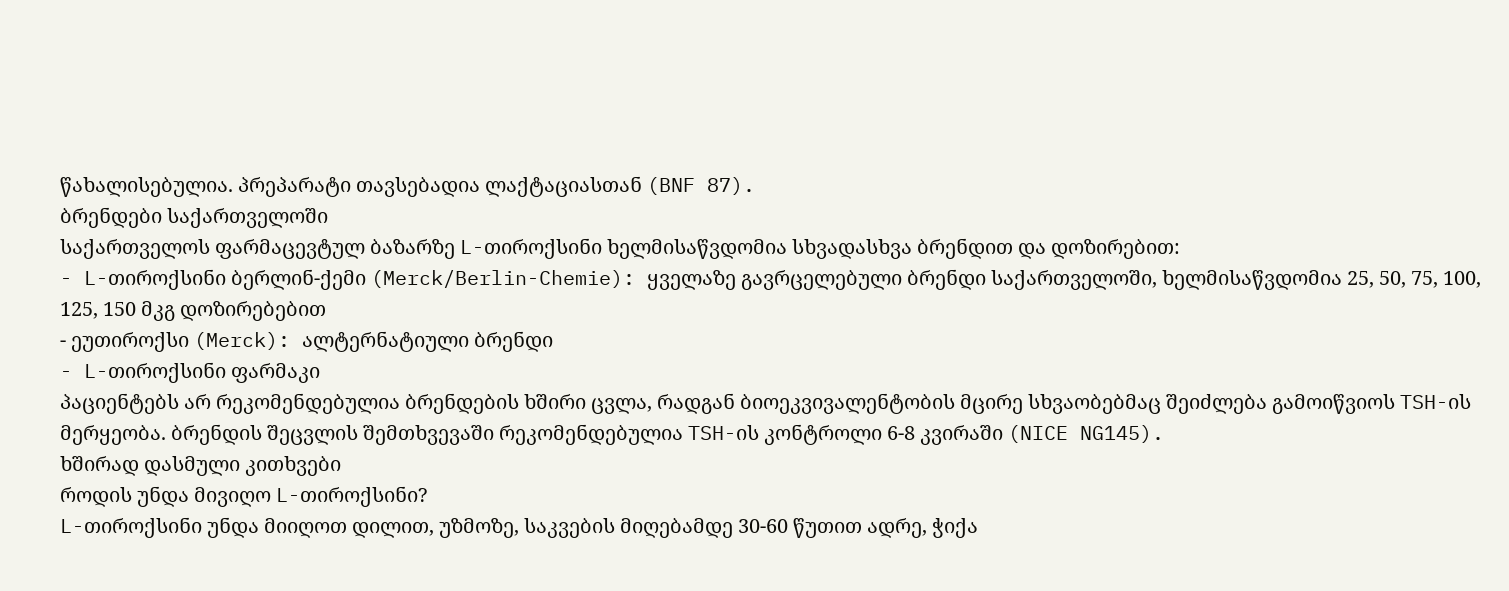წახალისებულია. პრეპარატი თავსებადია ლაქტაციასთან (BNF 87).
ბრენდები საქართველოში
საქართველოს ფარმაცევტულ ბაზარზე L-თიროქსინი ხელმისაწვდომია სხვადასხვა ბრენდით და დოზირებით:
- L-თიროქსინი ბერლინ-ქემი (Merck/Berlin-Chemie): ყველაზე გავრცელებული ბრენდი საქართველოში, ხელმისაწვდომია 25, 50, 75, 100, 125, 150 მკგ დოზირებებით
- ეუთიროქსი (Merck): ალტერნატიული ბრენდი
- L-თიროქსინი ფარმაკი
პაციენტებს არ რეკომენდებულია ბრენდების ხშირი ცვლა, რადგან ბიოეკვივალენტობის მცირე სხვაობებმაც შეიძლება გამოიწვიოს TSH-ის მერყეობა. ბრენდის შეცვლის შემთხვევაში რეკომენდებულია TSH-ის კონტროლი 6-8 კვირაში (NICE NG145).
ხშირად დასმული კითხვები
როდის უნდა მივიღო L-თიროქსინი?
L-თიროქსინი უნდა მიიღოთ დილით, უზმოზე, საკვების მიღებამდე 30-60 წუთით ადრე, ჭიქა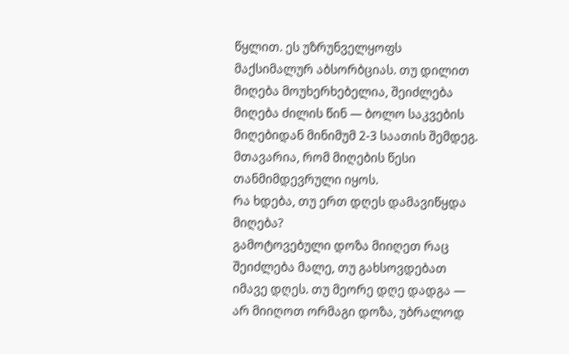წყლით. ეს უზრუნველყოფს მაქსიმალურ აბსორბციას. თუ დილით მიღება მოუხერხებელია, შეიძლება მიღება ძილის წინ — ბოლო საკვების მიღებიდან მინიმუმ 2-3 საათის შემდეგ. მთავარია, რომ მიღების წესი თანმიმდევრული იყოს.
რა ხდება, თუ ერთ დღეს დამავიწყდა მიღება?
გამოტოვებული დოზა მიიღეთ რაც შეიძლება მალე, თუ გახსოვდებათ იმავე დღეს. თუ მეორე დღე დადგა — არ მიიღოთ ორმაგი დოზა, უბრალოდ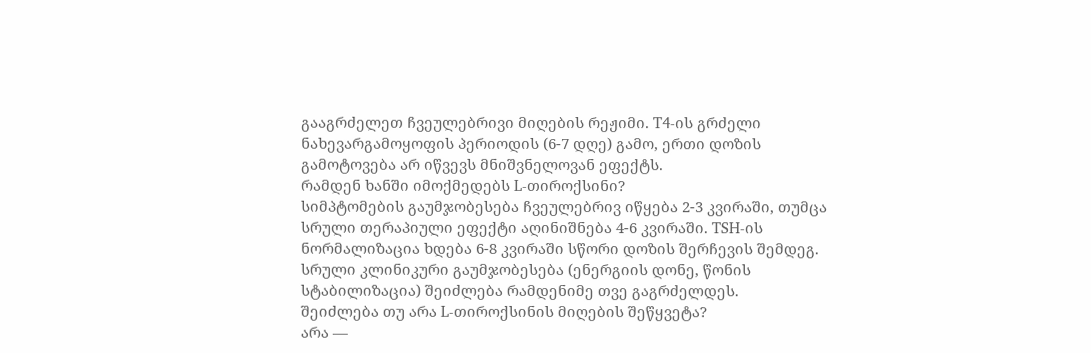გააგრძელეთ ჩვეულებრივი მიღების რეჟიმი. T4-ის გრძელი ნახევარგამოყოფის პერიოდის (6-7 დღე) გამო, ერთი დოზის გამოტოვება არ იწვევს მნიშვნელოვან ეფექტს.
რამდენ ხანში იმოქმედებს L-თიროქსინი?
სიმპტომების გაუმჯობესება ჩვეულებრივ იწყება 2-3 კვირაში, თუმცა სრული თერაპიული ეფექტი აღინიშნება 4-6 კვირაში. TSH-ის ნორმალიზაცია ხდება 6-8 კვირაში სწორი დოზის შერჩევის შემდეგ. სრული კლინიკური გაუმჯობესება (ენერგიის დონე, წონის სტაბილიზაცია) შეიძლება რამდენიმე თვე გაგრძელდეს.
შეიძლება თუ არა L-თიროქსინის მიღების შეწყვეტა?
არა —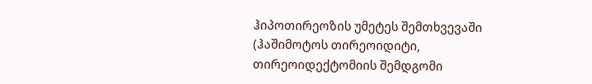ჰიპოთირეოზის უმეტეს შემთხვევაში (ჰაშიმოტოს თირეოიდიტი, თირეოიდექტომიის შემდგომი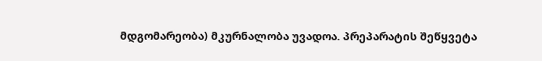მდგომარეობა) მკურნალობა უვადოა. პრეპარატის შეწყვეტა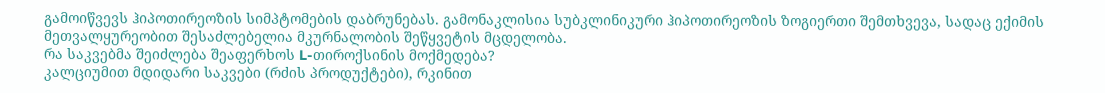გამოიწვევს ჰიპოთირეოზის სიმპტომების დაბრუნებას. გამონაკლისია სუბკლინიკური ჰიპოთირეოზის ზოგიერთი შემთხვევა, სადაც ექიმის მეთვალყურეობით შესაძლებელია მკურნალობის შეწყვეტის მცდელობა.
რა საკვებმა შეიძლება შეაფერხოს L-თიროქსინის მოქმედება?
კალციუმით მდიდარი საკვები (რძის პროდუქტები), რკინით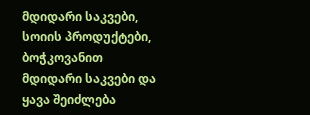მდიდარი საკვები, სოიის პროდუქტები, ბოჭკოვანით მდიდარი საკვები და ყავა შეიძლება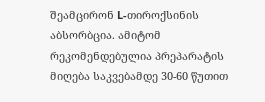შეამცირონ L-თიროქსინის აბსორბცია. ამიტომ რეკომენდებულია პრეპარატის მიღება საკვებამდე 30-60 წუთით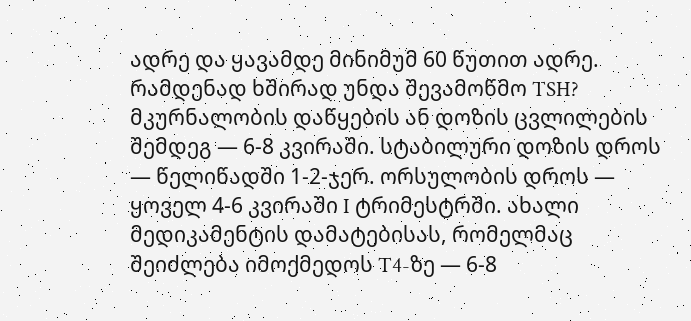ადრე და ყავამდე მინიმუმ 60 წუთით ადრე.
რამდენად ხშირად უნდა შევამოწმო TSH?
მკურნალობის დაწყების ან დოზის ცვლილების შემდეგ — 6-8 კვირაში. სტაბილური დოზის დროს — წელიწადში 1-2-ჯერ. ორსულობის დროს — ყოველ 4-6 კვირაში I ტრიმესტრში. ახალი მედიკამენტის დამატებისას, რომელმაც შეიძლება იმოქმედოს T4-ზე — 6-8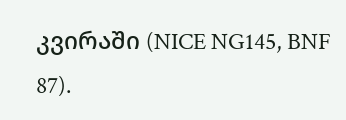კვირაში (NICE NG145, BNF 87).